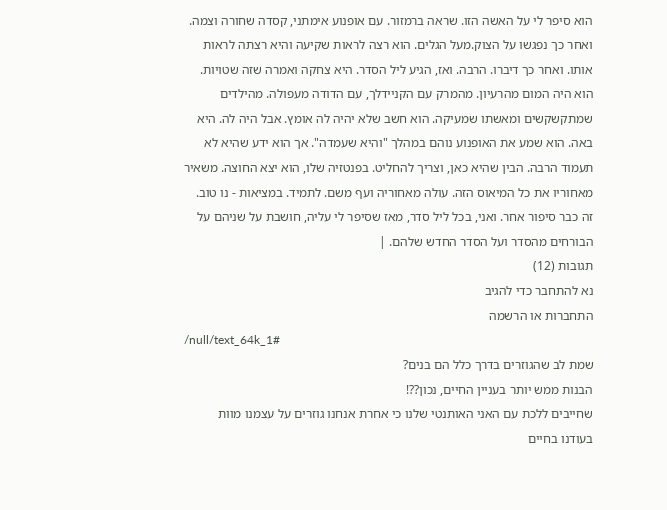הוא סיפר לי על האשה הזו. שראה ברמזור. עם אופנוע אימתני, קסדה שחורה וצמה. ואחר כך נפגשו על הצוק.מעל הגלים. הוא רצה לראות שקיעה והיא רצתה לראות אותו. ואחר כך דיברו. הרבה. ואז, הגיע ליל הסדר. היא צחקה ואמרה שזה שטויות. הוא היה המום מהרעיון. מהמרק עם הקניידלך, עם הדודה מעפולה. מהילדים שמתקשקשים ומאשתו שמעיקה. הוא חשב שלא יהיה לה אומץ. אבל היה לה. היא באה. הוא שמע את האופנוע נוהם במהלך "והיא שעמדה". אך הוא ידע שהיא לא תעמוד הרבה. הבין שהיא כאן, וצריך להחליט. בפנטזיה שלו, הוא יצא החוצה. משאיר מאחוריו את כל המיאוס הזה. עולה מאחוריה ועף משם. לתמיד. במציאות - נו טוב. זה כבר סיפור אחר. ואני, בכל ליל סדר, מאז שסיפר לי עליה, חושבת על שניהם על הבורחים מהסדר ועל הסדר החדש שלהם. |
תגובות (12)
נא להתחבר כדי להגיב
התחברות או הרשמה
/null/text_64k_1#
שמת לב שהגוזרים בדרך כלל הם בנים?
הבנות ממש יותר בעניין החיים, נכון??!
שחייבים ללכת עם האני האותנטי שלנו כי אחרת אנחנו גוזרים על עצמנו מוות בעודנו בחיים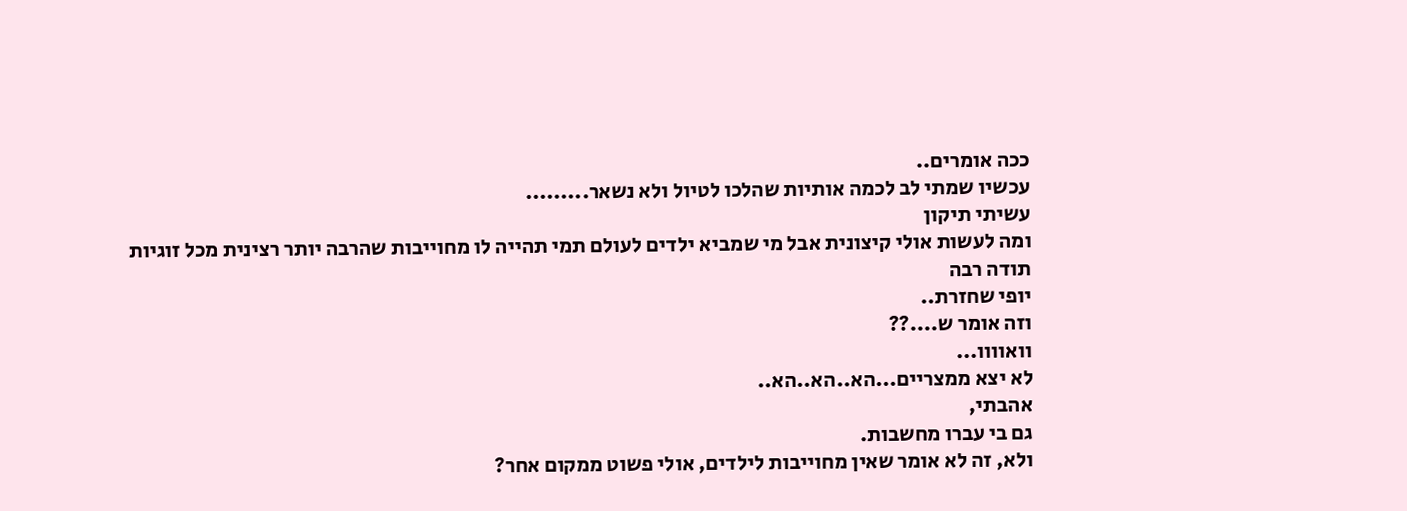ככה אומרים..
עכשיו שמתי לב לכמה אותיות שהלכו לטיול ולא נשאר.........
עשיתי תיקון
ומה לעשות אולי קיצונית אבל מי שמביא ילדים לעולם תמי תהייה לו מחוייבות שהרבה יותר רצינית מכל זוגיות
תודה רבה
יופי שחזרת..
וזה אומר ש....??
וואוווו...
לא יצא ממצריים...הא..הא..הא..
אהבתי,
גם בי עברו מחשבות.
ולא, זה לא אומר שאין מחוייבות לילדים, אולי פשוט ממקום אחר?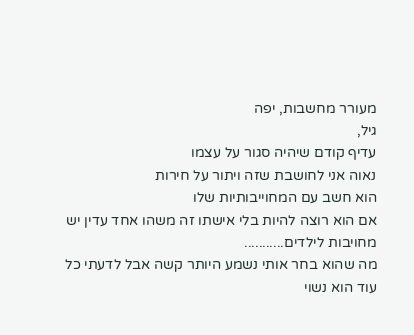מעורר מחשבות, יפה
גיל,
עדיף קודם שיהיה סגור על עצמו
נאוה אני לחושבת שזה ויתור על חירות
הוא חשב עם המחוייבותיות שלו
אם הוא רוצה להיות בלי אישתו זה משהו אחד עדין יש מחויבות לילדים...........
מה שהוא בחר אותי נשמע היותר קשה אבל לדעתי כל עוד הוא נשוי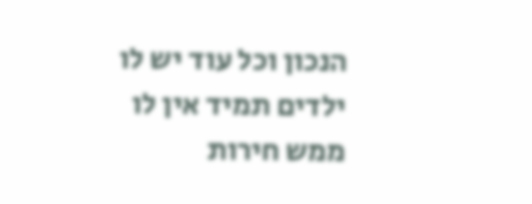הנכון וכל עוד יש לו ילדים תמיד אין לו ממש חירות